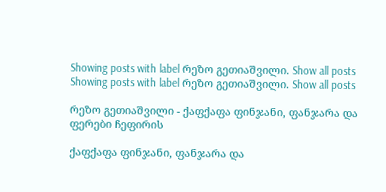Showing posts with label რეზო გეთიაშვილი. Show all posts
Showing posts with label რეზო გეთიაშვილი. Show all posts

რეზო გეთიაშვილი - ქაფქაფა ფინჯანი, ფანჯარა და ფერები ჩეფირის

ქაფქაფა ფინჯანი, ფანჯარა და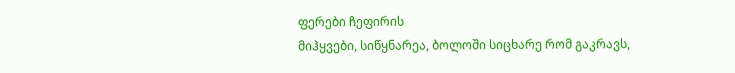ფერები ჩეფირის
მიჰყვები, სიწყნარეა, ბოლოში სიცხარე რომ გაკრავს,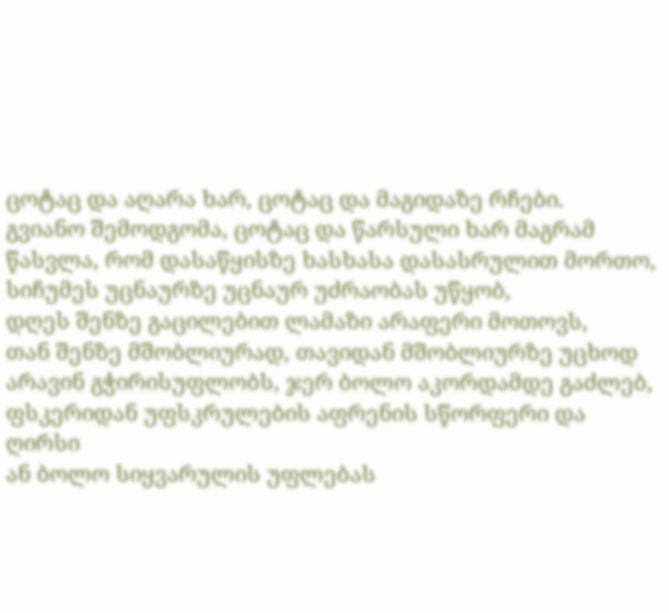ცოტაც და აღარა ხარ, ცოტაც და მაგიდაზე რჩები.
გვიანო შემოდგომა, ცოტაც და წარსული ხარ მაგრამ
წასვლა, რომ დასაწყისზე ხასხასა დასასრულით მორთო,
სიჩუმეს უცნაურზე უცნაურ უძრაობას უწყობ,
დღეს შენზე გაცილებით ლამაზი არაფერი მოთოვს,
თან შენზე მშობლიურად, თავიდან მშობლიურზე უცხოდ
არავინ გჭირისუფლობს, ჯერ ბოლო აკორდამდე გაძლებ,
ფსკერიდან უფსკრულების აფრენის სწორფერი და ღირსი
ან ბოლო სიყვარულის უფლებას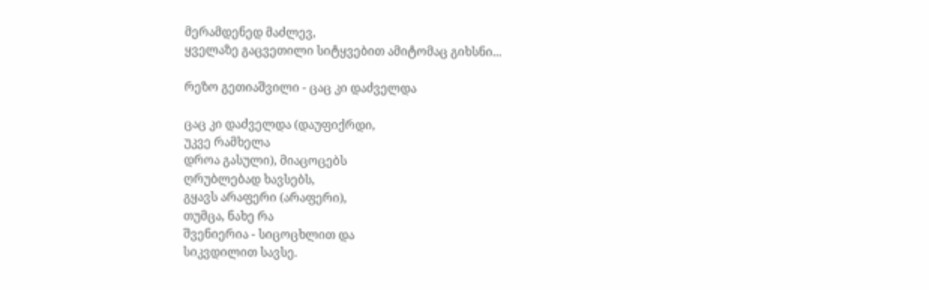მერამდენედ მაძლევ,
ყველაზე გაცვეთილი სიტყვებით ამიტომაც გიხსნი...

რეზო გეთიაშვილი - ცაც კი დაძველდა

ცაც კი დაძველდა (დაუფიქრდი,
უკვე რამხელა
დროა გასული), მიაცოცებს
ღრუბლებად ხავსებს,
გყავს არაფერი (არაფერი),
თუმცა, ნახე რა
შვენიერია - სიცოცხლით და
სიკვდილით სავსე.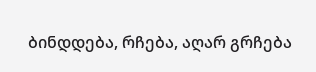ბინდდება, რჩება, აღარ გრჩება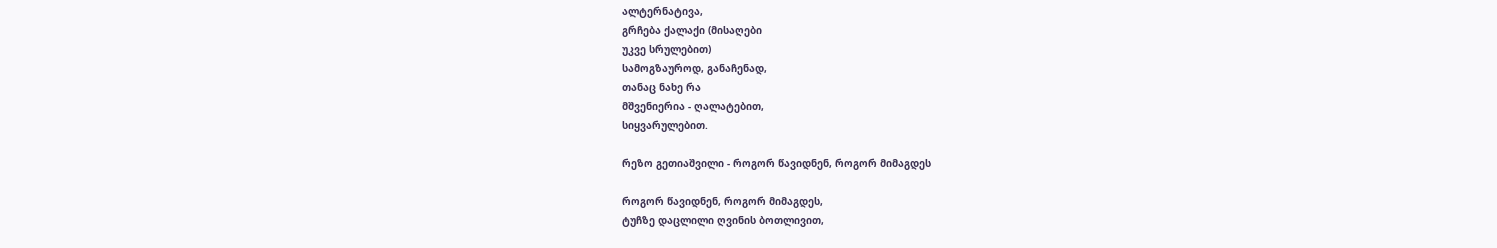ალტერნატივა,
გრჩება ქალაქი (მისაღები
უკვე სრულებით)
სამოგზაუროდ, განაჩენად,
თანაც ნახე რა
მშვენიერია - ღალატებით,
სიყვარულებით.

რეზო გეთიაშვილი - როგორ წავიდნენ, როგორ მიმაგდეს

როგორ წავიდნენ, როგორ მიმაგდეს,
ტუჩზე დაცლილი ღვინის ბოთლივით,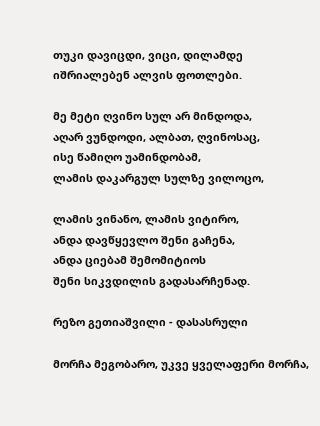თუკი დავიცდი, ვიცი, დილამდე
იშრიალებენ ალვის ფოთლები.

მე მეტი ღვინო სულ არ მინდოდა,
აღარ ვუნდოდი, ალბათ, ღვინოსაც,
ისე წამიღო უამინდობამ,
ლამის დაკარგულ სულზე ვილოცო,

ლამის ვინანო, ლამის ვიტირო,
ანდა დავწყევლო შენი გაჩენა,
ანდა ციებამ შემომიტიოს
შენი სიკვდილის გადასარჩენად.

რეზო გეთიაშვილი - დასასრული

მორჩა მეგობარო, უკვე ყველაფერი მორჩა,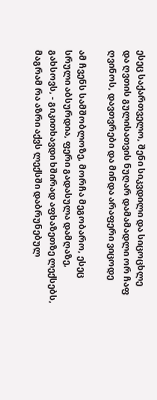ესეც საქართველო, შენი სიკვდილი და სიცოცხლე
და ღვთის გულისათვის ნუღარ დამამადლი ორ ჩაფ
ღვინოს, დავთვრები და მინდა არაფერი ვიცოდე

ამ ჩვენს სამშობლოზე, მორჩა მეგობარო, ესეც
სრული აბსურდია, ფერი გადასულა დამღაზე,
გახსოვს, - გიკითხავდი ხშირად აფხაზეთზე ლექსებს,
მაგრამ რა აზრი აქვს ლექსში დაბრუნებულ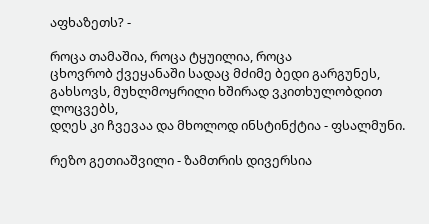აფხაზეთს? -

როცა თამაშია, როცა ტყუილია, როცა
ცხოვრობ ქვეყანაში სადაც მძიმე ბედი გარგუნეს,
გახსოვს, მუხლმოყრილი ხშირად ვკითხულობდით ლოცვებს,
დღეს კი ჩვევაა და მხოლოდ ინსტინქტია - ფსალმუნი.

რეზო გეთიაშვილი - ზამთრის დივერსია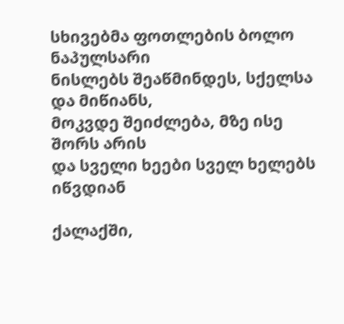სხივებმა ფოთლების ბოლო ნაპულსარი
ნისლებს შეაწმინდეს, სქელსა და მიწიანს,
მოკვდე შეიძლება, მზე ისე შორს არის
და სველი ხეები სველ ხელებს იწვდიან

ქალაქში,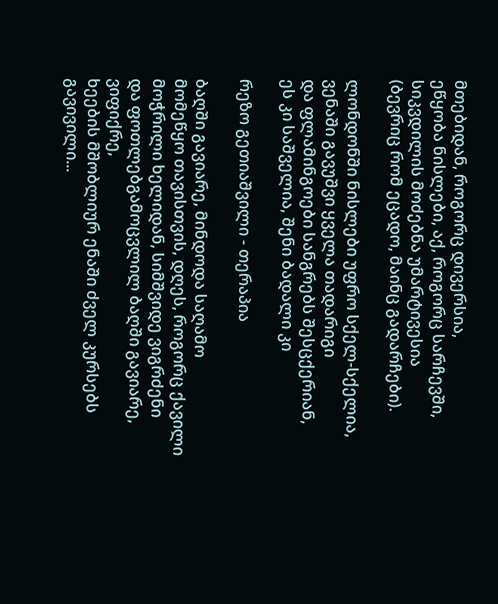მთებიდან, როგორც დივერსია,
ეწყობა ნისლები, აქ, როგორც სარჩევში,
სიკვდილის მოძებნა უმარტივესია
(ბევრიც რომ ეცადო, მაინც გადარჩები).

ლონდონში ნისლები უფრო სქელ-სქელია,
ვენაში გავუშვი ყველა თადარიგი
და ფლამინგოები სანგრებს შესცქერიან,
ეს კი საშველია, შენი ბადალი კი

რეზო გეთიაშვილი - თერაპია

ბაღში გავიარე, მინდოდა საღამო
მომეწყო თავისთვის, დღეს, როგორც ქავილი
მოჭრილი ხელიდან, სიმშვიდე ვიგრძენი
და ფოთლებგამოცვლილ ბაღში გავიარე, ვიფიქრე,
ხეების მშობლიურ ენაში ძველ კურსებს გავივილი...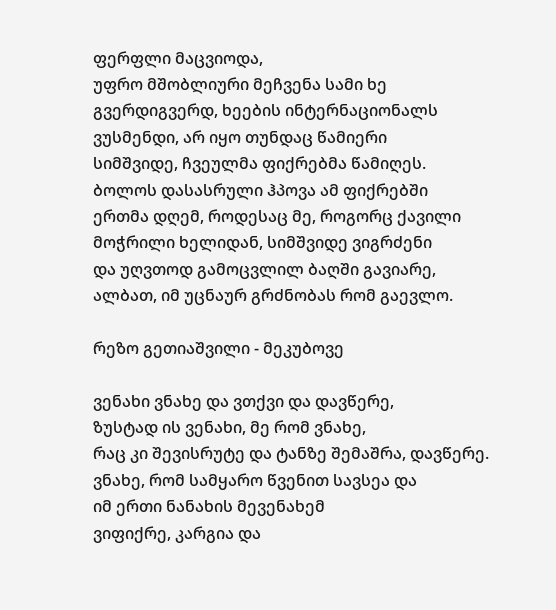ფერფლი მაცვიოდა,
უფრო მშობლიური მეჩვენა სამი ხე
გვერდიგვერდ, ხეების ინტერნაციონალს
ვუსმენდი, არ იყო თუნდაც წამიერი
სიმშვიდე, ჩვეულმა ფიქრებმა წამიღეს.
ბოლოს დასასრული ჰპოვა ამ ფიქრებში
ერთმა დღემ, როდესაც მე, როგორც ქავილი
მოჭრილი ხელიდან, სიმშვიდე ვიგრძენი
და უღვთოდ გამოცვლილ ბაღში გავიარე,
ალბათ, იმ უცნაურ გრძნობას რომ გაევლო.

რეზო გეთიაშვილი - მეკუბოვე

ვენახი ვნახე და ვთქვი და დავწერე,
ზუსტად ის ვენახი, მე რომ ვნახე,
რაც კი შევისრუტე და ტანზე შემაშრა, დავწერე.
ვნახე, რომ სამყარო წვენით სავსეა და
იმ ერთი ნანახის მევენახემ
ვიფიქრე, კარგია და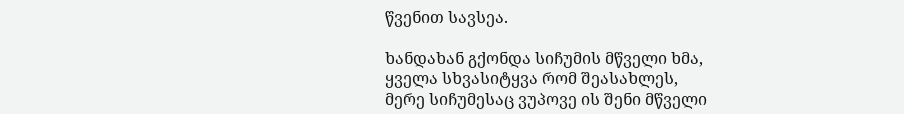წვენით სავსეა.

ხანდახან გქონდა სიჩუმის მწველი ხმა,
ყველა სხვასიტყვა რომ შეასახლეს,
მერე სიჩუმესაც ვუპოვე ის შენი მწველი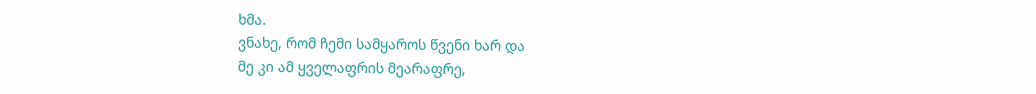ხმა.
ვნახე, რომ ჩემი სამყაროს წვენი ხარ და
მე კი ამ ყველაფრის მეარაფრე,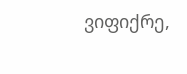ვიფიქრე,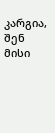კარგია, შენ მისი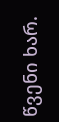წვენი ხარ.